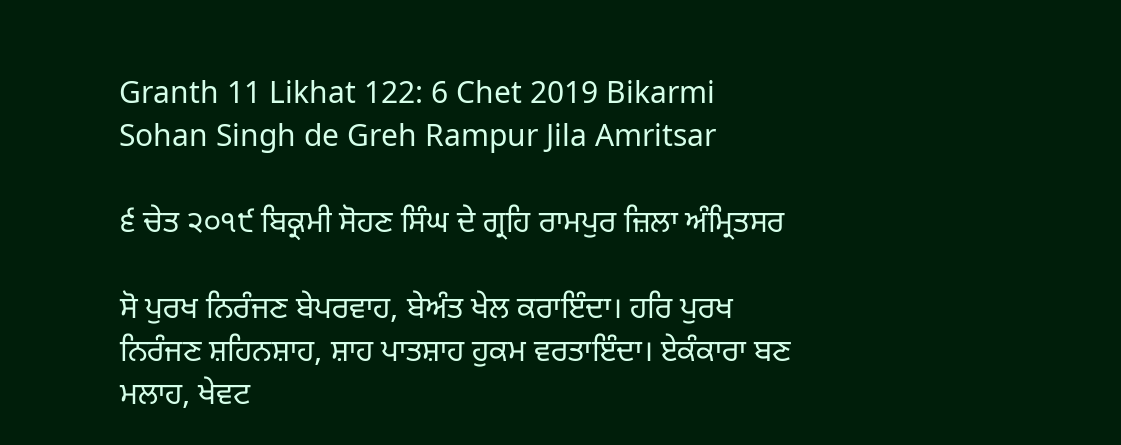Granth 11 Likhat 122: 6 Chet 2019 Bikarmi Sohan Singh de Greh Rampur Jila Amritsar

੬ ਚੇਤ ੨੦੧੯ ਬਿਕ੍ਰਮੀ ਸੋਹਣ ਸਿੰਘ ਦੇ ਗ੍ਰਹਿ ਰਾਮਪੁਰ ਜ਼ਿਲਾ ਅੰਮ੍ਰਿਤਸਰ

ਸੋ ਪੁਰਖ ਨਿਰੰਜਣ ਬੇਪਰਵਾਹ, ਬੇਅੰਤ ਖੇਲ ਕਰਾਇੰਦਾ। ਹਰਿ ਪੁਰਖ ਨਿਰੰਜਣ ਸ਼ਹਿਨਸ਼ਾਹ, ਸ਼ਾਹ ਪਾਤਸ਼ਾਹ ਹੁਕਮ ਵਰਤਾਇੰਦਾ। ਏਕੰਕਾਰਾ ਬਣ ਮਲਾਹ, ਖੇਵਟ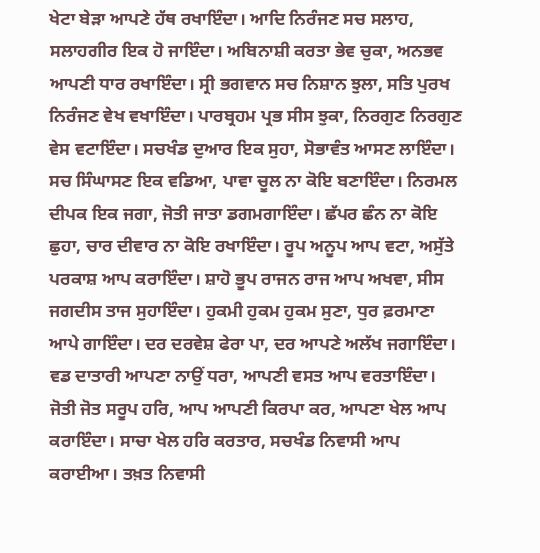ਖੇਟਾ ਬੇੜਾ ਆਪਣੇ ਹੱਥ ਰਖਾਇੰਦਾ। ਆਦਿ ਨਿਰੰਜਣ ਸਚ ਸਲਾਹ, ਸਲਾਹਗੀਰ ਇਕ ਹੋ ਜਾਇੰਦਾ। ਅਬਿਨਾਸ਼ੀ ਕਰਤਾ ਭੇਵ ਚੁਕਾ, ਅਨਭਵ ਆਪਣੀ ਧਾਰ ਰਖਾਇੰਦਾ। ਸ੍ਰੀ ਭਗਵਾਨ ਸਚ ਨਿਸ਼ਾਨ ਝੁਲਾ, ਸਤਿ ਪੁਰਖ ਨਿਰੰਜਣ ਵੇਖ ਵਖਾਇੰਦਾ। ਪਾਰਬ੍ਰਹਮ ਪ੍ਰਭ ਸੀਸ ਝੁਕਾ, ਨਿਰਗੁਣ ਨਿਰਗੁਣ ਵੇਸ ਵਟਾਇੰਦਾ। ਸਚਖੰਡ ਦੁਆਰ ਇਕ ਸੁਹਾ, ਸੋਭਾਵੰਤ ਆਸਣ ਲਾਇੰਦਾ। ਸਚ ਸਿੰਘਾਸਣ ਇਕ ਵਡਿਆ, ਪਾਵਾ ਚੂਲ ਨਾ ਕੋਇ ਬਣਾਇੰਦਾ। ਨਿਰਮਲ ਦੀਪਕ ਇਕ ਜਗਾ, ਜੋਤੀ ਜਾਤਾ ਡਗਮਗਾਇੰਦਾ। ਛੱਪਰ ਛੰਨ ਨਾ ਕੋਇ ਛੁਹਾ, ਚਾਰ ਦੀਵਾਰ ਨਾ ਕੋਇ ਰਖਾਇੰਦਾ। ਰੂਪ ਅਨੂਪ ਆਪ ਵਟਾ, ਅਸੁੱਤੇ ਪਰਕਾਸ਼ ਆਪ ਕਰਾਇੰਦਾ। ਸ਼ਾਹੋ ਭੂਪ ਰਾਜਨ ਰਾਜ ਆਪ ਅਖਵਾ, ਸੀਸ ਜਗਦੀਸ ਤਾਜ ਸੁਹਾਇੰਦਾ। ਹੁਕਮੀ ਹੁਕਮ ਹੁਕਮ ਸੁਣਾ, ਧੁਰ ਫ਼ਰਮਾਣਾ ਆਪੇ ਗਾਇੰਦਾ। ਦਰ ਦਰਵੇਸ਼ ਫੇਰਾ ਪਾ, ਦਰ ਆਪਣੇ ਅਲੱਖ ਜਗਾਇੰਦਾ। ਵਡ ਦਾਤਾਰੀ ਆਪਣਾ ਨਾਉਂ ਧਰਾ, ਆਪਣੀ ਵਸਤ ਆਪ ਵਰਤਾਇੰਦਾ। ਜੋਤੀ ਜੋਤ ਸਰੂਪ ਹਰਿ, ਆਪ ਆਪਣੀ ਕਿਰਪਾ ਕਰ, ਆਪਣਾ ਖੇਲ ਆਪ ਕਰਾਇੰਦਾ। ਸਾਚਾ ਖੇਲ ਹਰਿ ਕਰਤਾਰ, ਸਚਖੰਡ ਨਿਵਾਸੀ ਆਪ ਕਰਾਈਆ। ਤਖ਼ਤ ਨਿਵਾਸੀ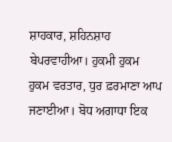ਸ਼ਾਹਕਾਰ, ਸ਼ਹਿਨਸ਼ਾਹ ਬੇਪਰਵਾਹੀਆ। ਹੁਕਮੀ ਹੁਕਮ ਹੁਕਮ ਵਰਤਾਰ, ਧੁਰ ਫ਼ਰਮਾਣਾ ਆਪ ਜਣਾਈਆ। ਬੋਧ ਅਗਾਧਾ ਇਕ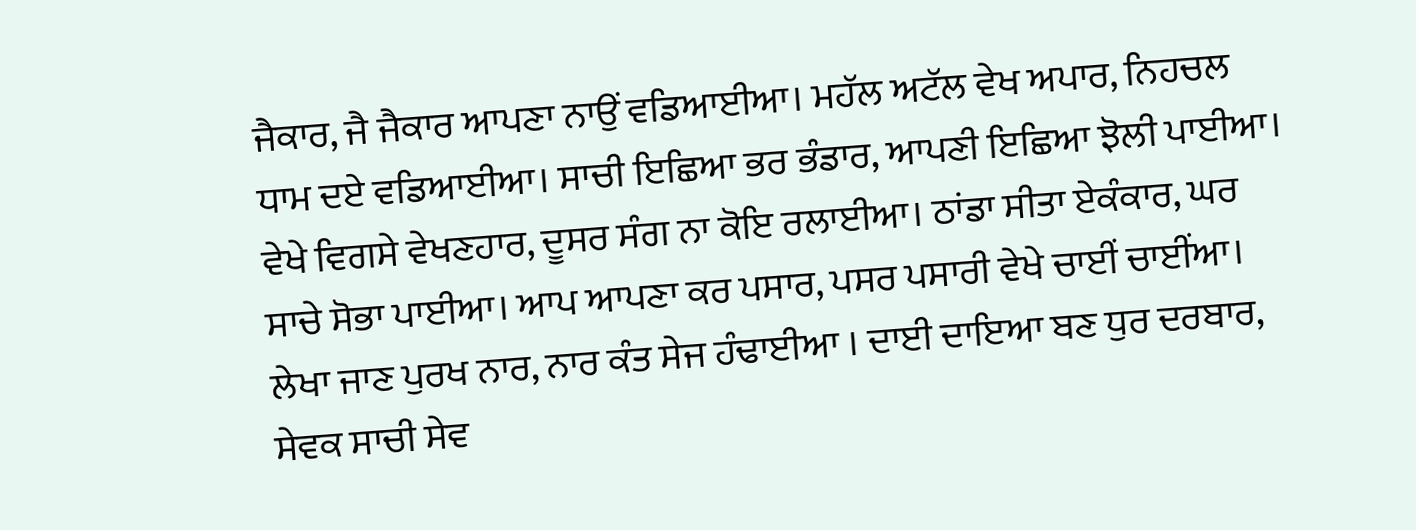ਜੈਕਾਰ, ਜੈ ਜੈਕਾਰ ਆਪਣਾ ਨਾਉਂ ਵਡਿਆਈਆ। ਮਹੱਲ ਅਟੱਲ ਵੇਖ ਅਪਾਰ, ਨਿਹਚਲ ਧਾਮ ਦਏ ਵਡਿਆਈਆ। ਸਾਚੀ ਇਛਿਆ ਭਰ ਭੰਡਾਰ, ਆਪਣੀ ਇਛਿਆ ਝੋਲੀ ਪਾਈਆ। ਵੇਖੇ ਵਿਗਸੇ ਵੇਖਣਹਾਰ, ਦੂਸਰ ਸੰਗ ਨਾ ਕੋਇ ਰਲਾਈਆ। ਠਾਂਡਾ ਸੀਤਾ ਏਕੰਕਾਰ, ਘਰ ਸਾਚੇ ਸੋਭਾ ਪਾਈਆ। ਆਪ ਆਪਣਾ ਕਰ ਪਸਾਰ, ਪਸਰ ਪਸਾਰੀ ਵੇਖੇ ਚਾਈਂ ਚਾਈਂਆ। ਲੇਖਾ ਜਾਣ ਪੁਰਖ ਨਾਰ, ਨਾਰ ਕੰਤ ਸੇਜ ਹੰਢਾਈਆ । ਦਾਈ ਦਾਇਆ ਬਣ ਧੁਰ ਦਰਬਾਰ, ਸੇਵਕ ਸਾਚੀ ਸੇਵ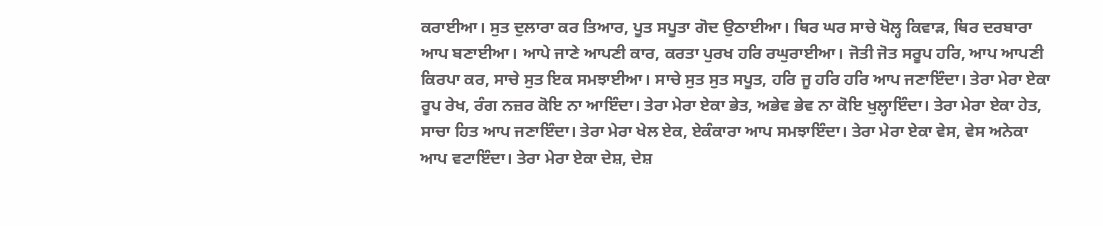ਕਰਾਈਆ। ਸੁਤ ਦੁਲਾਰਾ ਕਰ ਤਿਆਰ, ਪੂਤ ਸਪੂਤਾ ਗੋਦ ਉਠਾਈਆ। ਥਿਰ ਘਰ ਸਾਚੇ ਖੋਲ੍ਹ ਕਿਵਾੜ, ਥਿਰ ਦਰਬਾਰਾ ਆਪ ਬਣਾਈਆ। ਆਪੇ ਜਾਣੇ ਆਪਣੀ ਕਾਰ, ਕਰਤਾ ਪੁਰਖ ਹਰਿ ਰਘੁਰਾਈਆ। ਜੋਤੀ ਜੋਤ ਸਰੂਪ ਹਰਿ, ਆਪ ਆਪਣੀ ਕਿਰਪਾ ਕਰ, ਸਾਚੇ ਸੁਤ ਇਕ ਸਮਝਾਈਆ। ਸਾਚੇ ਸੁਤ ਸੁਤ ਸਪੂਤ, ਹਰਿ ਜੂ ਹਰਿ ਹਰਿ ਆਪ ਜਣਾਇੰਦਾ। ਤੇਰਾ ਮੇਰਾ ਏਕਾ ਰੂਪ ਰੇਖ, ਰੰਗ ਨਜ਼ਰ ਕੋਇ ਨਾ ਆਇੰਦਾ। ਤੇਰਾ ਮੇਰਾ ਏਕਾ ਭੇਤ, ਅਭੇਵ ਭੇਵ ਨਾ ਕੋਇ ਖੁਲ੍ਹਾਇੰਦਾ। ਤੇਰਾ ਮੇਰਾ ਏਕਾ ਹੇਤ, ਸਾਚਾ ਹਿਤ ਆਪ ਜਣਾਇੰਦਾ। ਤੇਰਾ ਮੇਰਾ ਖੇਲ ਏਕ, ਏਕੰਕਾਰਾ ਆਪ ਸਮਝਾਇੰਦਾ। ਤੇਰਾ ਮੇਰਾ ਏਕਾ ਵੇਸ, ਵੇਸ ਅਨੇਕਾ ਆਪ ਵਟਾਇੰਦਾ। ਤੇਰਾ ਮੇਰਾ ਏਕਾ ਦੇਸ਼, ਦੇਸ਼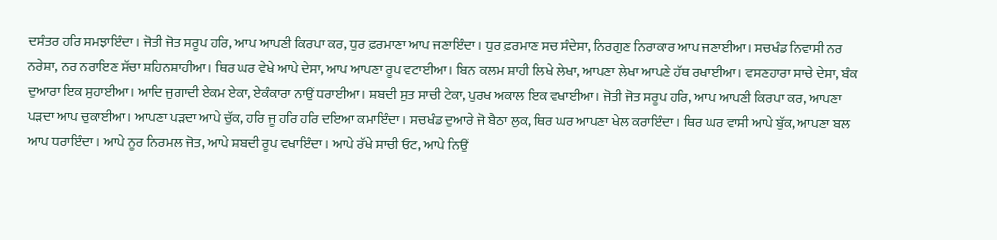ਦਸੰਤਰ ਹਰਿ ਸਮਝਾਇੰਦਾ। ਜੋਤੀ ਜੋਤ ਸਰੂਪ ਹਰਿ, ਆਪ ਆਪਣੀ ਕਿਰਪਾ ਕਰ, ਧੁਰ ਫ਼ਰਮਾਣਾ ਆਪ ਜਣਾਇੰਦਾ। ਧੁਰ ਫ਼ਰਮਾਣ ਸਚ ਸੰਦੇਸਾ, ਨਿਰਗੁਣ ਨਿਰਾਕਾਰ ਆਪ ਜਣਾਈਆ। ਸਚਖੰਡ ਨਿਵਾਸੀ ਨਰ ਨਰੇਸ਼ਾ, ਨਰ ਨਰਾਇਣ ਸੱਚਾ ਸ਼ਹਿਨਸ਼ਾਹੀਆ। ਥਿਰ ਘਰ ਵੇਖੇ ਆਪੇ ਦੇਸਾ, ਆਪ ਆਪਣਾ ਰੂਪ ਵਟਾਈਆ। ਬਿਨ ਕਲਮ ਸ਼ਾਹੀ ਲਿਖੇ ਲੇਖਾ, ਆਪਣਾ ਲੇਖਾ ਆਪਣੇ ਹੱਥ ਰਖਾਈਆ। ਵਸਣਹਾਰਾ ਸਾਚੇ ਦੇਸਾ, ਬੰਕ ਦੁਆਰਾ ਇਕ ਸੁਹਾਈਆ। ਆਦਿ ਜੁਗਾਦੀ ਏਕਮ ਏਕਾ, ਏਕੰਕਾਰਾ ਨਾਉਂ ਧਰਾਈਆ। ਸ਼ਬਦੀ ਸੁਤ ਸਾਚੀ ਟੇਕਾ, ਪੁਰਖ ਅਕਾਲ ਇਕ ਵਖਾਈਆ। ਜੋਤੀ ਜੋਤ ਸਰੂਪ ਹਰਿ, ਆਪ ਆਪਣੀ ਕਿਰਪਾ ਕਰ, ਆਪਣਾ ਪੜਦਾ ਆਪ ਚੁਕਾਈਆ। ਆਪਣਾ ਪੜਦਾ ਆਪੇ ਚੁੱਕ, ਹਰਿ ਜੂ ਹਰਿ ਹਰਿ ਦਇਆ ਕਮਾਇੰਦਾ। ਸਚਖੰਡ ਦੁਆਰੇ ਜੋ ਬੈਠਾ ਲੁਕ, ਥਿਰ ਘਰ ਆਪਣਾ ਖੇਲ ਕਰਾਇੰਦਾ। ਥਿਰ ਘਰ ਵਾਸੀ ਆਪੇ ਬੁੱਕ, ਆਪਣਾ ਬਲ ਆਪ ਧਰਾਇੰਦਾ। ਆਪੇ ਨੂਰ ਨਿਰਮਲ ਜੋਤ, ਆਪੇ ਸ਼ਬਦੀ ਰੂਪ ਵਖਾਇੰਦਾ। ਆਪੇ ਰੱਖੇ ਸਾਚੀ ਓਟ, ਆਪੇ ਨਿਉਂ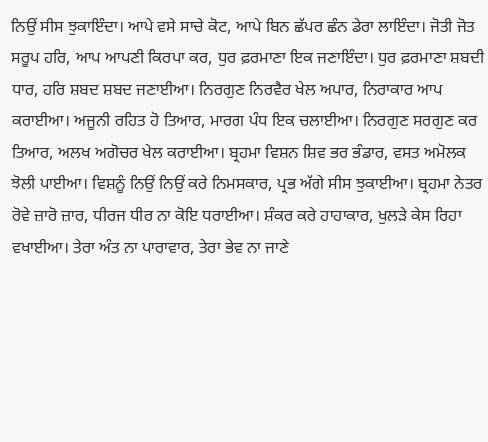ਨਿਉਂ ਸੀਸ ਝੁਕਾਇੰਦਾ। ਆਪੇ ਵਸੇ ਸਾਚੇ ਕੋਟ, ਆਪੇ ਬਿਨ ਛੱਪਰ ਛੰਨ ਡੇਰਾ ਲਾਇੰਦਾ। ਜੋਤੀ ਜੋਤ ਸਰੂਪ ਹਰਿ, ਆਪ ਆਪਣੀ ਕਿਰਪਾ ਕਰ, ਧੁਰ ਫ਼ਰਮਾਣਾ ਇਕ ਜਣਾਇੰਦਾ। ਧੁਰ ਫ਼ਰਮਾਣਾ ਸ਼ਬਦੀ ਧਾਰ, ਹਰਿ ਸ਼ਬਦ ਸ਼ਬਦ ਜਣਾਈਆ। ਨਿਰਗੁਣ ਨਿਰਵੈਰ ਖੇਲ ਅਪਾਰ, ਨਿਰਾਕਾਰ ਆਪ ਕਰਾਈਆ। ਅਜੂਨੀ ਰਹਿਤ ਹੋ ਤਿਆਰ, ਮਾਰਗ ਪੰਧ ਇਕ ਚਲਾਈਆ। ਨਿਰਗੁਣ ਸਰਗੁਣ ਕਰ ਤਿਆਰ, ਅਲਖ ਅਗੋਚਰ ਖੇਲ ਕਰਾਈਆ। ਬ੍ਰਹਮਾ ਵਿਸ਼ਨ ਸ਼ਿਵ ਭਰ ਭੰਡਾਰ, ਵਸਤ ਅਮੋਲਕ ਝੋਲੀ ਪਾਈਆ। ਵਿਸ਼ਨੂੰ ਨਿਉਂ ਨਿਉਂ ਕਰੇ ਨਿਮਸਕਾਰ, ਪ੍ਰਭ ਅੱਗੇ ਸੀਸ ਝੁਕਾਈਆ। ਬ੍ਰਹਮਾ ਨੇਤਰ ਰੋਵੇ ਜ਼ਾਰੋ ਜ਼ਾਰ, ਧੀਰਜ ਧੀਰ ਨਾ ਕੋਇ ਧਰਾਈਆ। ਸ਼ੰਕਰ ਕਰੇ ਹਾਹਾਕਾਰ, ਖੁਲੜੇ ਕੇਸ ਰਿਹਾ ਵਖਾਈਆ। ਤੇਰਾ ਅੰਤ ਨਾ ਪਾਰਾਵਾਰ, ਤੇਰਾ ਭੇਵ ਨਾ ਜਾਣੇ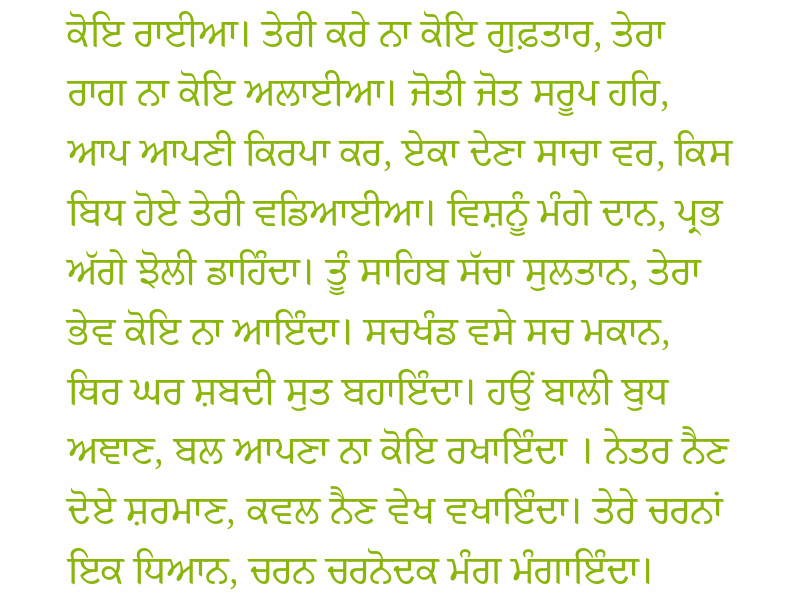ਕੋਇ ਰਾਈਆ। ਤੇਰੀ ਕਰੇ ਨਾ ਕੋਇ ਗੁਫ਼ਤਾਰ, ਤੇਰਾ ਰਾਗ ਨਾ ਕੋਇ ਅਲਾਈਆ। ਜੋਤੀ ਜੋਤ ਸਰੂਪ ਹਰਿ, ਆਪ ਆਪਣੀ ਕਿਰਪਾ ਕਰ, ਏਕਾ ਦੇਣਾ ਸਾਚਾ ਵਰ, ਕਿਸ ਬਿਧ ਹੋਏ ਤੇਰੀ ਵਡਿਆਈਆ। ਵਿਸ਼ਨੂੰ ਮੰਗੇ ਦਾਨ, ਪ੍ਰਭ ਅੱਗੇ ਝੋਲੀ ਡਾਹਿੰਦਾ। ਤੂੰ ਸਾਹਿਬ ਸੱਚਾ ਸੁਲਤਾਨ, ਤੇਰਾ ਭੇਵ ਕੋਇ ਨਾ ਆਇੰਦਾ। ਸਚਖੰਡ ਵਸੇ ਸਚ ਮਕਾਨ, ਥਿਰ ਘਰ ਸ਼ਬਦੀ ਸੁਤ ਬਹਾਇੰਦਾ। ਹਉਂ ਬਾਲੀ ਬੁਧ ਅਞਾਣ, ਬਲ ਆਪਣਾ ਨਾ ਕੋਇ ਰਖਾਇੰਦਾ । ਨੇਤਰ ਨੈਣ ਦੋਏ ਸ਼ਰਮਾਣ, ਕਵਲ ਨੈਣ ਵੇਖ ਵਖਾਇੰਦਾ। ਤੇਰੇ ਚਰਨਾਂ ਇਕ ਧਿਆਨ, ਚਰਨ ਚਰਨੋਦਕ ਮੰਗ ਮੰਗਾਇੰਦਾ।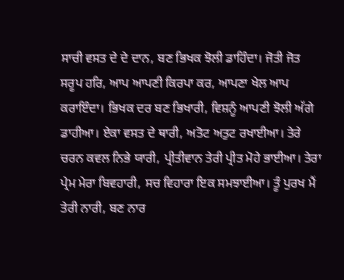ਸਾਚੀ ਵਸਤ ਦੇ ਦੇ ਦਾਨ, ਬਣ ਭਿਖਕ ਝੋਲੀ ਡਾਹਿੰਦਾ। ਜੋਤੀ ਜੋਤ ਸਰੂਪ ਹਰਿ, ਆਪ ਆਪਣੀ ਕਿਰਪਾ ਕਰ, ਆਪਣਾ ਖੇਲ ਆਪ ਕਰਾਇੰਦਾ। ਭਿਖਕ ਦਰ ਬਣ ਭਿਖਾਰੀ, ਵਿਸ਼ਨੂੰ ਆਪਣੀ ਝੋਲੀ ਅੱਗੇ ਡਾਹੀਆ। ਏਕਾ ਵਸਤ ਦੇ ਥਾਰੀ, ਅਤੋਟ ਅਤੁਟ ਰਖਾਈਆ। ਤੇਰੇ ਚਰਨ ਕਵਲ ਨਿਭੇ ਯਾਰੀ, ਪ੍ਰੀਤੀਵਾਨ ਤੇਰੀ ਪ੍ਰੀਤ ਮੋਹੇ ਭਾਈਆ। ਤੇਰਾ ਪ੍ਰੇਮ ਮੇਰਾ ਬਿਵਹਾਰੀ, ਸਚ ਵਿਹਾਰਾ ਇਕ ਸਮਝਾਈਆ। ਤੂੰ ਪੁਰਖ ਮੈਂ ਤੇਰੀ ਨਾਰੀ, ਬਣ ਨਾਰ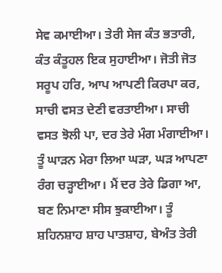ਸੇਵ ਕਮਾਈਆ। ਤੇਰੀ ਸੇਜ ਕੰਤ ਭਤਾਰੀ, ਕੰਤ ਕੰਤੂਹਲ ਇਕ ਸੁਹਾਈਆ। ਜੋਤੀ ਜੋਤ ਸਰੂਪ ਹਰਿ, ਆਪ ਆਪਣੀ ਕਿਰਪਾ ਕਰ, ਸਾਚੀ ਵਸਤ ਦੇਣੀ ਵਰਤਾਈਆ। ਸਾਚੀ ਵਸਤ ਝੋਲੀ ਪਾ, ਦਰ ਤੇਰੇ ਮੰਗ ਮੰਗਾਈਆ। ਤੂੰ ਘਾੜਨ ਮੇਰਾ ਲਿਆ ਘੜਾ, ਘੜ ਆਪਣਾ ਰੰਗ ਚੜ੍ਹਾਈਆ। ਮੈਂ ਦਰ ਤੇਰੇ ਡਿਗਾ ਆ, ਬਣ ਨਿਮਾਣਾ ਸੀਸ ਝੁਕਾਈਆ। ਤੂੰ ਸ਼ਹਿਨਸ਼ਾਹ ਸ਼ਾਹ ਪਾਤਸ਼ਾਹ, ਬੇਅੰਤ ਤੇਰੀ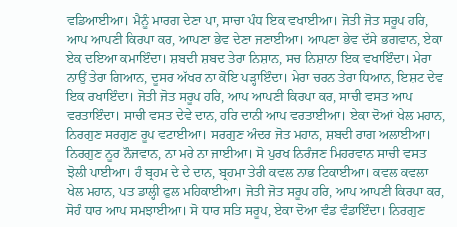ਵਡਿਆਈਆ। ਮੈਨੂੰ ਮਾਰਗ ਦੇਣਾ ਪਾ, ਸਾਚਾ ਪੰਧ ਇਕ ਵਖਾਈਆ। ਜੋਤੀ ਜੋਤ ਸਰੂਪ ਹਰਿ, ਆਪ ਆਪਣੀ ਕਿਰਪਾ ਕਰ, ਆਪਣਾ ਭੇਵ ਦੇਣਾ ਜਣਾਈਆ। ਆਪਣਾ ਭੇਵ ਦੱਸੇ ਭਗਵਾਨ, ਏਕਾ ਏਕ ਦਇਆ ਕਮਾਇੰਦਾ। ਸ਼ਬਦੀ ਸ਼ਬਦ ਤੇਰਾ ਨਿਸ਼ਾਨ, ਸਚ ਨਿਸ਼ਾਨਾ ਇਕ ਵਖਾਇੰਦਾ। ਮੇਰਾ ਨਾਉਂ ਤੇਰਾ ਗਿਆਨ, ਦੂਸਰ ਅੱਖਰ ਨਾ ਕੋਇ ਪੜ੍ਹਾਇੰਦਾ। ਮੇਰਾ ਚਰਨ ਤੇਰਾ ਧਿਆਨ, ਇਸ਼ਟ ਦੇਵ ਇਕ ਰਖਾਇੰਦਾ। ਜੋਤੀ ਜੋਤ ਸਰੂਪ ਹਰਿ, ਆਪ ਆਪਣੀ ਕਿਰਪਾ ਕਰ, ਸਾਚੀ ਵਸਤ ਆਪ ਵਰਤਾਇੰਦਾ। ਸਾਚੀ ਵਸਤ ਦੇਵੇ ਦਾਨ, ਹਰਿ ਦਾਨੀ ਆਪ ਵਰਤਾਈਆ। ਏਕਾ ਦੋਆਂ ਖੇਲ ਮਹਾਨ, ਨਿਰਗੁਣ ਸਰਗੁਣ ਰੂਪ ਵਟਾਈਆ। ਸਰਗੁਣ ਅੰਦਰ ਜੋਤ ਮਹਾਨ, ਸ਼ਬਦੀ ਰਾਗ ਅਲਾਈਆ। ਨਿਰਗੁਣ ਨੂਰ ਨੌਜਵਾਨ, ਨਾ ਮਰੇ ਨਾ ਜਾਈਆ। ਸੋ ਪੁਰਖ ਨਿਰੰਜਣ ਮਿਹਰਵਾਨ ਸਾਚੀ ਵਸਤ ਝੋਲੀ ਪਾਈਆ। ਹੰ ਬ੍ਰਹਮ ਦੇ ਦੇ ਦਾਨ, ਬ੍ਰਹਮਾ ਤੇਰੀ ਕਵਲ ਨਾਭ ਟਿਕਾਈਆ। ਕਵਲ ਕਵਲਾ ਖੇਲ ਮਹਾਨ, ਪਤ ਡਾਲ੍ਹੀ ਫੁਲ ਮਹਿਕਾਈਆ। ਜੋਤੀ ਜੋਤ ਸਰੂਪ ਹਰਿ, ਆਪ ਆਪਣੀ ਕਿਰਪਾ ਕਰ, ਸੋਹੰ ਧਾਰ ਆਪ ਸਮਝਾਈਆ। ਸੋ ਧਾਰ ਸਤਿ ਸਰੂਪ, ਏਕਾ ਦੋਆ ਵੰਡ ਵੰਡਾਇੰਦਾ। ਨਿਰਗੁਣ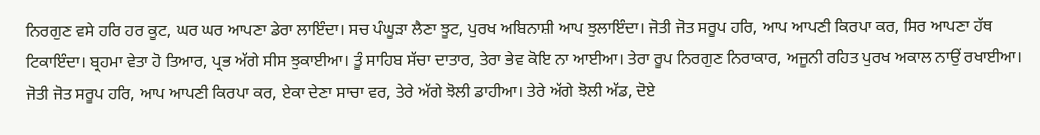ਨਿਰਗੁਣ ਵਸੇ ਹਰਿ ਹਰ ਕੂਟ, ਘਰ ਘਰ ਆਪਣਾ ਡੇਰਾ ਲਾਇੰਦਾ। ਸਚ ਪੰਘੂੜਾ ਲੈਣਾ ਝੂਟ, ਪੁਰਖ ਅਬਿਨਾਸ਼ੀ ਆਪ ਝੁਲਾਇੰਦਾ। ਜੋਤੀ ਜੋਤ ਸਰੂਪ ਹਰਿ, ਆਪ ਆਪਣੀ ਕਿਰਪਾ ਕਰ, ਸਿਰ ਆਪਣਾ ਹੱਥ ਟਿਕਾਇੰਦਾ। ਬ੍ਰਹਮਾ ਵੇਤਾ ਹੋ ਤਿਆਰ, ਪ੍ਰਭ ਅੱਗੇ ਸੀਸ ਝੁਕਾਈਆ। ਤੂੰ ਸਾਹਿਬ ਸੱਚਾ ਦਾਤਾਰ, ਤੇਰਾ ਭੇਵ ਕੋਇ ਨਾ ਆਈਆ। ਤੇਰਾ ਰੂਪ ਨਿਰਗੁਣ ਨਿਰਾਕਾਰ, ਅਜੂਨੀ ਰਹਿਤ ਪੁਰਖ ਅਕਾਲ ਨਾਉਂ ਰਖਾਈਆ। ਜੋਤੀ ਜੋਤ ਸਰੂਪ ਹਰਿ, ਆਪ ਆਪਣੀ ਕਿਰਪਾ ਕਰ, ਏਕਾ ਦੇਣਾ ਸਾਚਾ ਵਰ, ਤੇਰੇ ਅੱਗੇ ਝੋਲੀ ਡਾਹੀਆ। ਤੇਰੇ ਅੱਗੇ ਝੋਲੀ ਅੱਡ, ਦੋਏ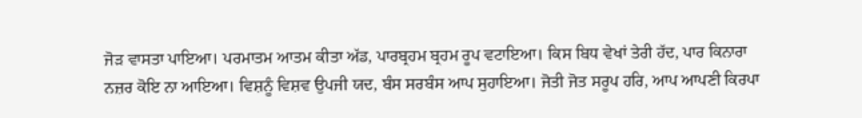ਜੋੜ ਵਾਸਤਾ ਪਾਇਆ। ਪਰਮਾਤਮ ਆਤਮ ਕੀਤਾ ਅੱਡ, ਪਾਰਬ੍ਰਹਮ ਬ੍ਰਹਮ ਰੂਪ ਵਟਾਇਆ। ਕਿਸ ਬਿਧ ਵੇਖਾਂ ਤੇਰੀ ਹੱਦ, ਪਾਰ ਕਿਨਾਰਾ ਨਜ਼ਰ ਕੋਇ ਨਾ ਆਇਆ। ਵਿਸ਼ਨੂੰ ਵਿਸ਼ਵ ਉਪਜੀ ਯਦ, ਬੰਸ ਸਰਬੰਸ ਆਪ ਸੁਹਾਇਆ। ਜੋਤੀ ਜੋਤ ਸਰੂਪ ਹਰਿ, ਆਪ ਆਪਣੀ ਕਿਰਪਾ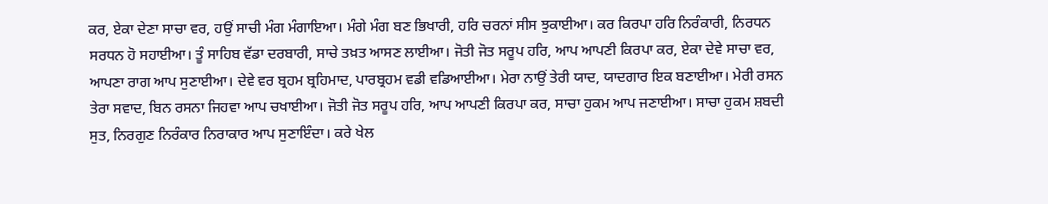ਕਰ, ਏਕਾ ਦੇਣਾ ਸਾਚਾ ਵਰ, ਹਉਂ ਸਾਚੀ ਮੰਗ ਮੰਗਾਇਆ। ਮੰਗੇ ਮੰਗ ਬਣ ਭਿਖਾਰੀ, ਹਰਿ ਚਰਨਾਂ ਸੀਸ ਝੁਕਾਈਆ। ਕਰ ਕਿਰਪਾ ਹਰਿ ਨਿਰੰਕਾਰੀ, ਨਿਰਧਨ ਸਰਧਨ ਹੋ ਸਹਾਈਆ। ਤੂੰ ਸਾਹਿਬ ਵੱਡਾ ਦਰਬਾਰੀ, ਸਾਚੇ ਤਖ਼ਤ ਆਸਣ ਲਾਈਆ। ਜੋਤੀ ਜੋਤ ਸਰੂਪ ਹਰਿ, ਆਪ ਆਪਣੀ ਕਿਰਪਾ ਕਰ, ਏਕਾ ਦੇਵੇ ਸਾਚਾ ਵਰ, ਆਪਣਾ ਰਾਗ ਆਪ ਸੁਣਾਈਆ। ਦੇਵੇ ਵਰ ਬ੍ਰਹਮ ਬ੍ਰਹਿਮਾਦ, ਪਾਰਬ੍ਰਹਮ ਵਡੀ ਵਡਿਆਈਆ। ਮੇਰਾ ਨਾਉਂ ਤੇਰੀ ਯਾਦ, ਯਾਦਗਾਰ ਇਕ ਬਣਾਈਆ। ਮੇਰੀ ਰਸਨ ਤੇਰਾ ਸਵਾਦ, ਬਿਨ ਰਸਨਾ ਜਿਹਵਾ ਆਪ ਚਖਾਈਆ। ਜੋਤੀ ਜੋਤ ਸਰੂਪ ਹਰਿ, ਆਪ ਆਪਣੀ ਕਿਰਪਾ ਕਰ, ਸਾਚਾ ਹੁਕਮ ਆਪ ਜਣਾਈਆ। ਸਾਚਾ ਹੁਕਮ ਸ਼ਬਦੀ ਸੁਤ, ਨਿਰਗੁਣ ਨਿਰੰਕਾਰ ਨਿਰਾਕਾਰ ਆਪ ਸੁਣਾਇੰਦਾ। ਕਰੇ ਖੇਲ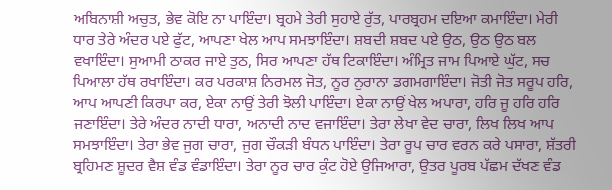ਅਬਿਨਾਸ਼ੀ ਅਚੁਤ, ਭੇਵ ਕੋਇ ਨਾ ਪਾਇੰਦਾ। ਬ੍ਰਹਮੇ ਤੇਰੀ ਸੁਹਾਏ ਰੁੱਤ, ਪਾਰਬ੍ਰਹਮ ਦਇਆ ਕਮਾਇੰਦਾ। ਮੇਰੀ ਧਾਰ ਤੇਰੇ ਅੰਦਰ ਪਏ ਫੁੱਟ, ਆਪਣਾ ਖੇਲ ਆਪ ਸਮਝਾਇੰਦਾ। ਸ਼ਬਦੀ ਸ਼ਬਦ ਪਏ ਉਠ, ਉਠ ਉਠ ਬਲ ਵਖਾਇੰਦਾ। ਸੁਆਮੀ ਠਾਕਰ ਜਾਏ ਤੁਠ, ਸਿਰ ਆਪਣਾ ਹੱਥ ਟਿਕਾਇੰਦਾ। ਅੰਮ੍ਰਿਤ ਜਾਮ ਪਿਆਏ ਘੁੱਟ, ਸਚ ਪਿਆਲਾ ਹੱਥ ਰਖਾਇੰਦਾ। ਕਰ ਪਰਕਾਸ਼ ਨਿਰਮਲ ਜੋਤ, ਨੂਰ ਨੁਰਾਨਾ ਡਗਮਗਾਇੰਦਾ। ਜੋਤੀ ਜੋਤ ਸਰੂਪ ਹਰਿ, ਆਪ ਆਪਣੀ ਕਿਰਪਾ ਕਰ, ਏਕਾ ਨਾਉਂ ਤੇਰੀ ਝੋਲੀ ਪਾਇੰਦਾ। ਏਕਾ ਨਾਉਂ ਖੇਲ ਅਪਾਰਾ, ਹਰਿ ਜੂ ਹਰਿ ਹਰਿ ਜਣਾਇੰਦਾ। ਤੇਰੇ ਅੰਦਰ ਨਾਦੀ ਧਾਰਾ, ਅਨਾਦੀ ਨਾਦ ਵਜਾਇੰਦਾ। ਤੇਰਾ ਲੇਖਾ ਵੇਦ ਚਾਰਾ, ਲਿਖ ਲਿਖ ਆਪ ਸਮਝਾਇੰਦਾ। ਤੇਰਾ ਭੇਵ ਜੁਗ ਚਾਰਾ, ਜੁਗ ਚੌਕੜੀ ਬੰਧਨ ਪਾਇੰਦਾ। ਤੇਰਾ ਰੂਪ ਚਾਰ ਵਰਨ ਕਰੇ ਪਸਾਰਾ, ਸ਼ੱਤਰੀ ਬ੍ਰਹਿਮਣ ਸ਼ੂਦਰ ਵੈਸ਼ ਵੰਡ ਵੰਡਾਇੰਦਾ। ਤੇਰਾ ਨੂਰ ਚਾਰ ਕੁੰਟ ਹੋਏ ਉਜਿਆਰਾ, ਉਤਰ ਪੂਰਬ ਪੱਛਮ ਦੱਖਣ ਵੰਡ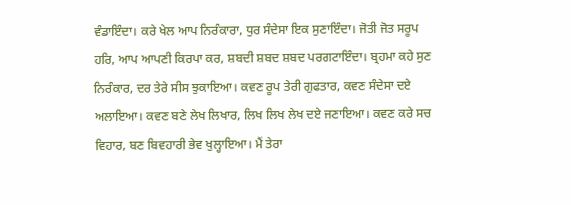ਵੰਡਾਇੰਦਾ। ਕਰੇ ਖੇਲ ਆਪ ਨਿਰੰਕਾਰਾ, ਧੁਰ ਸੰਦੇਸਾ ਇਕ ਸੁਣਾਇੰਦਾ। ਜੋਤੀ ਜੋਤ ਸਰੂਪ ਹਰਿ, ਆਪ ਆਪਣੀ ਕਿਰਪਾ ਕਰ, ਸ਼ਬਦੀ ਸ਼ਬਦ ਸ਼ਬਦ ਪਰਗਟਾਇੰਦਾ। ਬ੍ਰਹਮਾ ਕਹੇ ਸੁਣ ਨਿਰੰਕਾਰ, ਦਰ ਤੇਰੇ ਸੀਸ ਝੁਕਾਇਆ। ਕਵਣ ਰੂਪ ਤੇਰੀ ਗੁਫਤਾਰ, ਕਵਣ ਸੰਦੇਸਾ ਦਏ ਅਲਾਇਆ। ਕਵਣ ਬਣੇ ਲੇਖ ਲਿਖਾਰ, ਲਿਖ ਲਿਖ ਲੇਖ ਦਏ ਜਣਾਇਆ। ਕਵਣ ਕਰੇ ਸਚ ਵਿਹਾਰ, ਬਣ ਬਿਵਹਾਰੀ ਭੇਵ ਖੁਲ੍ਹਾਇਆ। ਮੈਂ ਤੇਰਾ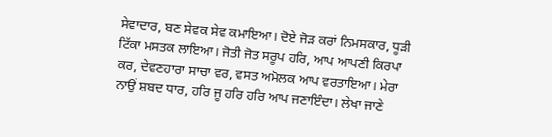ਸੇਵਾਦਾਰ, ਬਣ ਸੇਵਕ ਸੇਵ ਕਮਾਇਆ। ਦੋਏ ਜੋੜ ਕਰਾਂ ਨਿਮਸਕਾਰ, ਧੂੜੀ ਟਿੱਕਾ ਮਸਤਕ ਲਾਇਆ। ਜੋਤੀ ਜੋਤ ਸਰੂਪ ਹਰਿ, ਆਪ ਆਪਣੀ ਕਿਰਪਾ ਕਰ, ਦੇਵਣਹਾਰਾ ਸਾਚਾ ਵਰ, ਵਸਤ ਅਮੋਲਕ ਆਪ ਵਰਤਾਇਆ। ਮੇਰਾ ਨਾਉਂ ਸ਼ਬਦ ਧਾਰ, ਹਰਿ ਜੂ ਹਰਿ ਹਰਿ ਆਪ ਜਣਾਇੰਦਾ। ਲੇਖਾ ਜਾਣੇ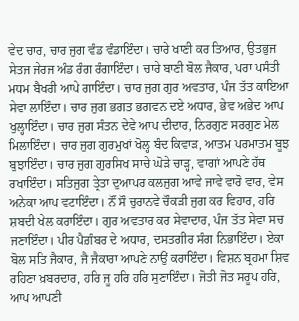ਵੇਦ ਚਾਰ, ਚਾਰ ਜੁਗ ਵੰਡ ਵੰਡਾਇੰਦਾ। ਚਾਰੇ ਖਾਣੀ ਕਰ ਤਿਆਰ, ਉਤਭੁਜ ਸੇਤਜ ਜੇਰਜ ਅੰਡ ਰੰਗ ਰੰਗਾਇੰਦਾ। ਚਾਰੇ ਬਾਣੀ ਬੋਲ ਜੈਕਾਰ, ਪਰਾ ਪਸੰਤੀ ਮਧਮ ਬੈਖਰੀ ਆਪੇ ਗਾਇੰਦਾ। ਚਾਰ ਜੁਗ ਗੁਰ ਅਵਤਾਰ, ਪੰਜ ਤੱਤ ਕਾਇਆ ਸੇਵਾ ਲਾਇੰਦਾ। ਚਾਰ ਜੁਗ ਭਗਤ ਭਗਵਨ ਦਏ ਅਧਾਰ, ਭੇਵ ਅਭੇਦ ਆਪ ਖੁਲ੍ਹਾਇੰਦਾ। ਚਾਰ ਜੁਗ ਸੰਤਨ ਦੇਵੇ ਆਪ ਦੀਦਾਰ, ਨਿਰਗੁਣ ਸਰਗੁਣ ਮੇਲ ਮਿਲਾਇੰਦਾ। ਚਾਰ ਜੁਗ ਗੁਰਮੁਖਾਂ ਖੋਲ੍ਹ ਬੰਦ ਕਿਵਾੜ, ਆਤਮ ਪਰਮਾਤਮ ਬੂਝ ਬੁਝਾਇੰਦਾ। ਚਾਰ ਜੁਗ ਗੁਰਸਿਖ ਸਾਚੇ ਘੋੜੇ ਚਾੜ੍ਹ, ਵਾਗਾਂ ਆਪਣੇ ਹੱਥ ਰਖਾਇੰਦਾ। ਸਤਿਜੁਗ ਤ੍ਰੇਤਾ ਦੁਆਪਰ ਕਲਜੁਗ ਆਵੇ ਜਾਵੇ ਵਾਰੋ ਵਾਰ, ਵੇਸ ਅਨੇਕਾ ਆਪ ਵਟਾਇੰਦਾ। ਨੌਂ ਸੌ ਚੁਰਾਨਵੇ ਚੌਕੜੀ ਜੁਗ ਕਰ ਵਿਹਾਰ, ਹਰਿ ਸ਼ਬਦੀ ਖੇਲ ਕਰਾਇੰਦਾ। ਗੁਰ ਅਵਤਾਰ ਕਰ ਸੇਵਾਦਾਰ, ਪੰਜ ਤੱਤ ਸੇਵਾ ਸਚ ਜਣਾਇੰਦਾ। ਪੀਰ ਪੈਗ਼ੰਬਰ ਦੇ ਅਧਾਰ, ਦਸਤਗੀਰ ਸੰਗ ਨਿਭਾਇੰਦਾ। ਏਕਾ ਬੋਲ ਸਤਿ ਜੈਕਾਰ, ਜੈ ਜੈਕਾਰਾ ਆਪਣੇ ਨਾਉਂ ਕਰਾਇੰਦਾ। ਵਿਸ਼ਨ ਬ੍ਰਹਮਾ ਸ਼ਿਵ ਰਹਿਣਾ ਖ਼ਬਰਦਾਰ, ਹਰਿ ਜੂ ਹਰਿ ਹਰਿ ਸੁਣਾਇੰਦਾ। ਜੋਤੀ ਜੋਤ ਸਰੂਪ ਹਰਿ, ਆਪ ਆਪਣੀ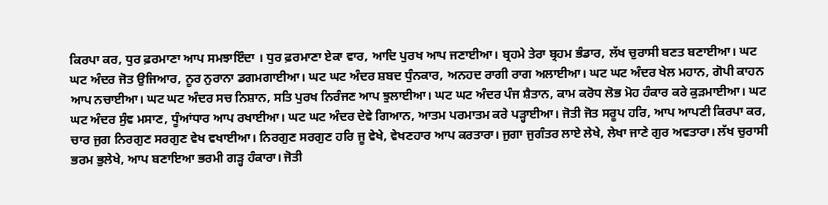ਕਿਰਪਾ ਕਰ, ਧੁਰ ਫ਼ਰਮਾਣਾ ਆਪ ਸਮਝਾਇੰਦਾ । ਧੁਰ ਫ਼ਰਮਾਣਾ ਏਕਾ ਵਾਰ, ਆਦਿ ਪੁਰਖ ਆਪ ਜਣਾਈਆ। ਬ੍ਰਹਮੇ ਤੇਰਾ ਬ੍ਰਹਮ ਭੰਡਾਰ, ਲੱਖ ਚੁਰਾਸੀ ਬਣਤ ਬਣਾਈਆ। ਘਟ ਘਟ ਅੰਦਰ ਜੋਤ ਉਜਿਆਰ, ਨੂਰ ਨੁਰਾਨਾ ਡਗਮਗਾਈਆ। ਘਟ ਘਟ ਅੰਦਰ ਸ਼ਬਦ ਧੁੰਨਕਾਰ, ਅਨਹਦ ਰਾਗੀ ਰਾਗ ਅਲਾਈਆ। ਘਟ ਘਟ ਅੰਦਰ ਖੇਲ ਮਹਾਨ, ਗੋਪੀ ਕਾਹਨ ਆਪ ਨਚਾਈਆ। ਘਟ ਘਟ ਅੰਦਰ ਸਚ ਨਿਸ਼ਾਨ, ਸਤਿ ਪੁਰਖ ਨਿਰੰਜਣ ਆਪ ਝੁਲਾਈਆ। ਘਟ ਘਟ ਅੰਦਰ ਪੰਜ ਸ਼ੈਤਾਨ, ਕਾਮ ਕਰੋਧ ਲੋਭ ਮੋਹ ਹੰਕਾਰ ਕਰੇ ਕੁੜਮਾਈਆ। ਘਟ ਘਟ ਅੰਦਰ ਸੁੰਞ ਮਸਾਣ, ਧੂੰਆਂਧਾਰ ਆਪ ਰਖਾਈਆ। ਘਟ ਘਟ ਅੰਦਰ ਦੇਵੇ ਗਿਆਨ, ਆਤਮ ਪਰਮਾਤਮ ਕਰੇ ਪੜ੍ਹਾਈਆ। ਜੋਤੀ ਜੋਤ ਸਰੂਪ ਹਰਿ, ਆਪ ਆਪਣੀ ਕਿਰਪਾ ਕਰ, ਚਾਰ ਜੁਗ ਨਿਰਗੁਣ ਸਰਗੁਣ ਵੇਖ ਵਖਾਈਆ। ਨਿਰਗੁਣ ਸਰਗੁਣ ਹਰਿ ਜੂ ਵੇਖੇ, ਵੇਖਣਹਾਰ ਆਪ ਕਰਤਾਰਾ। ਜੁਗਾ ਜੁਗੰਤਰ ਲਾਏ ਲੇਖੇ, ਲੇਖਾ ਜਾਣੇ ਗੁਰ ਅਵਤਾਰਾ। ਲੱਖ ਚੁਰਾਸੀ ਭਰਮ ਭੁਲੇਖੇ, ਆਪ ਬਣਾਇਆ ਭਰਮੀ ਗੜ੍ਹ ਹੰਕਾਰਾ। ਜੋਤੀ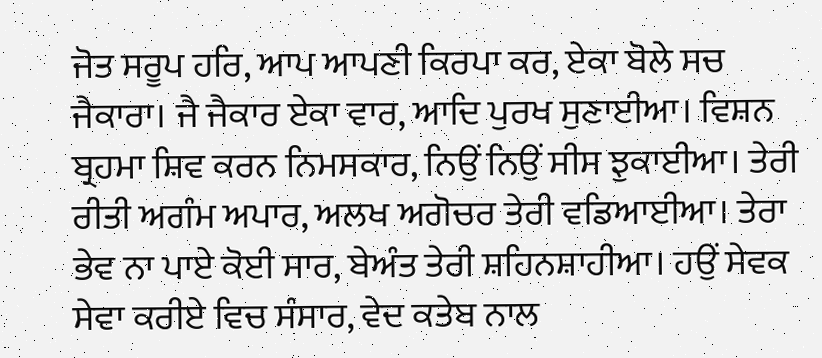ਜੋਤ ਸਰੂਪ ਹਰਿ, ਆਪ ਆਪਣੀ ਕਿਰਪਾ ਕਰ, ਏਕਾ ਬੋਲੇ ਸਚ ਜੈਕਾਰਾ। ਜੈ ਜੈਕਾਰ ਏਕਾ ਵਾਰ, ਆਦਿ ਪੁਰਖ ਸੁਣਾਈਆ। ਵਿਸ਼ਨ ਬ੍ਰਹਮਾ ਸ਼ਿਵ ਕਰਨ ਨਿਮਸਕਾਰ, ਨਿਉਂ ਨਿਉਂ ਸੀਸ ਝੁਕਾਈਆ। ਤੇਰੀ ਰੀਤੀ ਅਗੰਮ ਅਪਾਰ, ਅਲਖ ਅਗੋਚਰ ਤੇਰੀ ਵਡਿਆਈਆ। ਤੇਰਾ ਭੇਵ ਨਾ ਪਾਏ ਕੋਈ ਸਾਰ, ਬੇਅੰਤ ਤੇਰੀ ਸ਼ਹਿਨਸ਼ਾਹੀਆ। ਹਉਂ ਸੇਵਕ ਸੇਵਾ ਕਰੀਏ ਵਿਚ ਸੰਸਾਰ, ਵੇਦ ਕਤੇਬ ਨਾਲ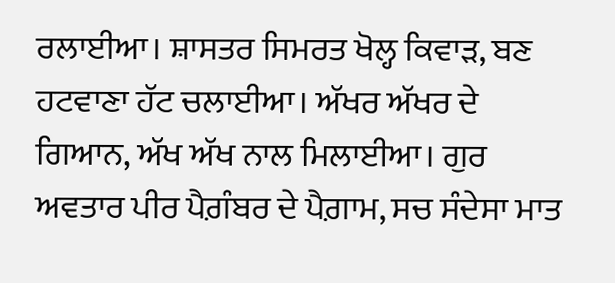ਰਲਾਈਆ। ਸ਼ਾਸਤਰ ਸਿਮਰਤ ਖੋਲ੍ਹ ਕਿਵਾੜ, ਬਣ ਹਟਵਾਣਾ ਹੱਟ ਚਲਾਈਆ। ਅੱਖਰ ਅੱਖਰ ਦੇ ਗਿਆਨ, ਅੱਖ ਅੱਖ ਨਾਲ ਮਿਲਾਈਆ। ਗੁਰ ਅਵਤਾਰ ਪੀਰ ਪੈਗ਼ੰਬਰ ਦੇ ਪੈਗ਼ਾਮ, ਸਚ ਸੰਦੇਸਾ ਮਾਤ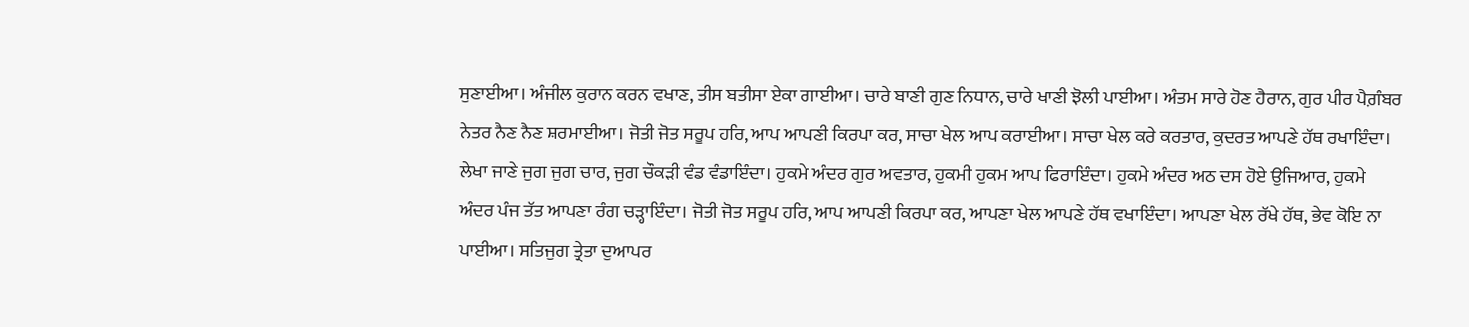ਸੁਣਾਈਆ। ਅੰਜੀਲ ਕੁਰਾਨ ਕਰਨ ਵਖਾਣ, ਤੀਸ ਬਤੀਸਾ ਏਕਾ ਗਾਈਆ। ਚਾਰੇ ਬਾਣੀ ਗੁਣ ਨਿਧਾਨ, ਚਾਰੇ ਖਾਣੀ ਝੋਲੀ ਪਾਈਆ। ਅੰਤਮ ਸਾਰੇ ਹੋਣ ਹੈਰਾਨ, ਗੁਰ ਪੀਰ ਪੈਗ਼ੰਬਰ ਨੇਤਰ ਨੈਣ ਨੈਣ ਸ਼ਰਮਾਈਆ। ਜੋਤੀ ਜੋਤ ਸਰੂਪ ਹਰਿ, ਆਪ ਆਪਣੀ ਕਿਰਪਾ ਕਰ, ਸਾਚਾ ਖੇਲ ਆਪ ਕਰਾਈਆ। ਸਾਚਾ ਖੇਲ ਕਰੇ ਕਰਤਾਰ, ਕੁਦਰਤ ਆਪਣੇ ਹੱਥ ਰਖਾਇੰਦਾ। ਲੇਖਾ ਜਾਣੇ ਜੁਗ ਜੁਗ ਚਾਰ, ਜੁਗ ਚੌਕੜੀ ਵੰਡ ਵੰਡਾਇੰਦਾ। ਹੁਕਮੇ ਅੰਦਰ ਗੁਰ ਅਵਤਾਰ, ਹੁਕਮੀ ਹੁਕਮ ਆਪ ਫਿਰਾਇੰਦਾ। ਹੁਕਮੇ ਅੰਦਰ ਅਠ ਦਸ ਹੋਏ ਉਜਿਆਰ, ਹੁਕਮੇ ਅੰਦਰ ਪੰਜ ਤੱਤ ਆਪਣਾ ਰੰਗ ਚੜ੍ਹਾਇੰਦਾ। ਜੋਤੀ ਜੋਤ ਸਰੂਪ ਹਰਿ, ਆਪ ਆਪਣੀ ਕਿਰਪਾ ਕਰ, ਆਪਣਾ ਖੇਲ ਆਪਣੇ ਹੱਥ ਵਖਾਇੰਦਾ। ਆਪਣਾ ਖੇਲ ਰੱਖੇ ਹੱਥ, ਭੇਵ ਕੋਇ ਨਾ ਪਾਈਆ। ਸਤਿਜੁਗ ਤ੍ਰੇਤਾ ਦੁਆਪਰ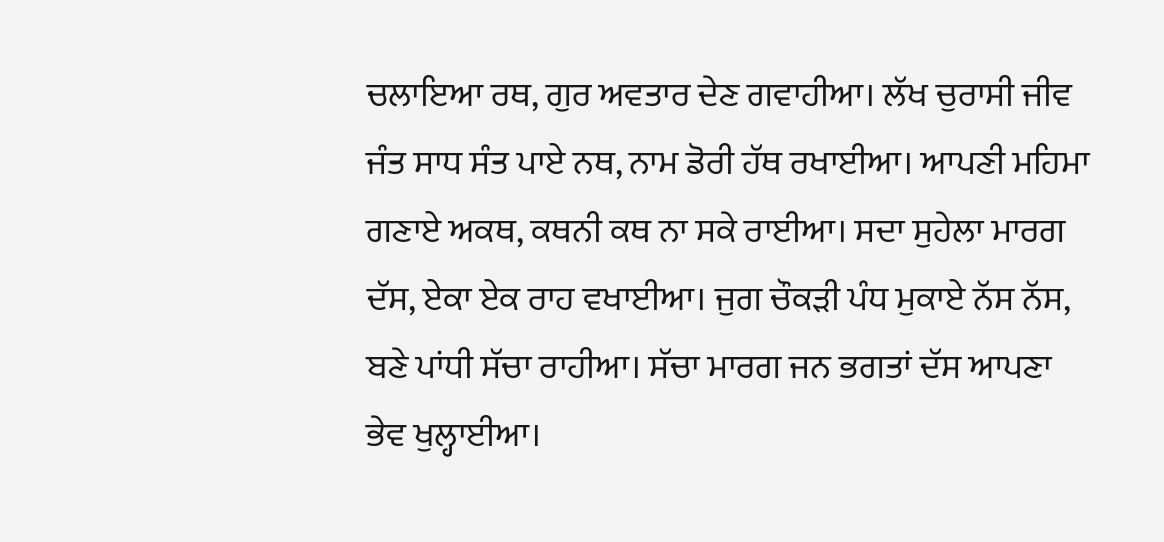ਚਲਾਇਆ ਰਥ, ਗੁਰ ਅਵਤਾਰ ਦੇਣ ਗਵਾਹੀਆ। ਲੱਖ ਚੁਰਾਸੀ ਜੀਵ ਜੰਤ ਸਾਧ ਸੰਤ ਪਾਏ ਨਥ, ਨਾਮ ਡੋਰੀ ਹੱਥ ਰਖਾਈਆ। ਆਪਣੀ ਮਹਿਮਾ ਗਣਾਏ ਅਕਥ, ਕਥਨੀ ਕਥ ਨਾ ਸਕੇ ਰਾਈਆ। ਸਦਾ ਸੁਹੇਲਾ ਮਾਰਗ ਦੱਸ, ਏਕਾ ਏਕ ਰਾਹ ਵਖਾਈਆ। ਜੁਗ ਚੌਕੜੀ ਪੰਧ ਮੁਕਾਏ ਨੱਸ ਨੱਸ, ਬਣੇ ਪਾਂਧੀ ਸੱਚਾ ਰਾਹੀਆ। ਸੱਚਾ ਮਾਰਗ ਜਨ ਭਗਤਾਂ ਦੱਸ ਆਪਣਾ ਭੇਵ ਖੁਲ੍ਹਾਈਆ।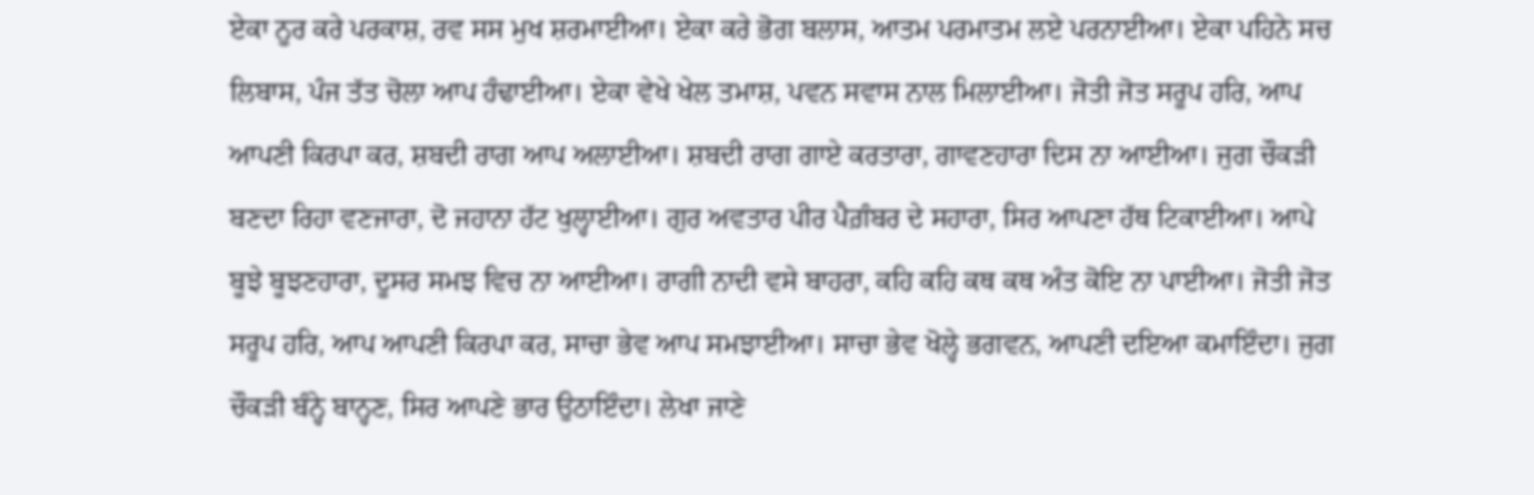ਏਕਾ ਨੂਰ ਕਰੇ ਪਰਕਾਸ਼, ਰਵ ਸਸ ਮੁਖ ਸ਼ਰਮਾਈਆ। ਏਕਾ ਕਰੇ ਭੋਗ ਬਲਾਸ, ਆਤਮ ਪਰਮਾਤਮ ਲਏ ਪਰਨਾਈਆ। ਏਕਾ ਪਹਿਨੇ ਸਚ ਲਿਬਾਸ, ਪੰਜ ਤੱਤ ਚੋਲਾ ਆਪ ਹੰਢਾਈਆ। ਏਕਾ ਵੇਖੇ ਖੇਲ ਤਮਾਸ਼, ਪਵਨ ਸਵਾਸ ਨਾਲ ਮਿਲਾਈਆ। ਜੋਤੀ ਜੋਤ ਸਰੂਪ ਹਰਿ, ਆਪ ਆਪਣੀ ਕਿਰਪਾ ਕਰ, ਸ਼ਬਦੀ ਰਾਗ ਆਪ ਅਲਾਈਆ। ਸ਼ਬਦੀ ਰਾਗ ਗਾਏ ਕਰਤਾਰਾ, ਗਾਵਣਹਾਰਾ ਦਿਸ ਨਾ ਆਈਆ। ਜੁਗ ਚੌਕੜੀ ਬਣਦਾ ਰਿਹਾ ਵਣਜਾਰਾ, ਦੋ ਜਹਾਨਾ ਹੱਟ ਖੁਲ੍ਹਾਈਆ। ਗੁਰ ਅਵਤਾਰ ਪੀਰ ਪੈਗ਼ੰਬਰ ਦੇ ਸਹਾਰਾ, ਸਿਰ ਆਪਣਾ ਹੱਥ ਟਿਕਾਈਆ। ਆਪੇ ਬੂਝੇ ਬੂਝਣਹਾਰਾ, ਦੂਸਰ ਸਮਝ ਵਿਚ ਨਾ ਆਈਆ। ਰਾਗੀ ਨਾਦੀ ਵਸੇ ਬਾਹਰਾ, ਕਹਿ ਕਹਿ ਕਥ ਕਥ ਅੰਤ ਕੋਇ ਨਾ ਪਾਈਆ। ਜੋਤੀ ਜੋਤ ਸਰੂਪ ਹਰਿ, ਆਪ ਆਪਣੀ ਕਿਰਪਾ ਕਰ, ਸਾਚਾ ਭੇਵ ਆਪ ਸਮਝਾਈਆ। ਸਾਚਾ ਭੇਵ ਖੋਲ੍ਹੇ ਭਗਵਨ, ਆਪਣੀ ਦਇਆ ਕਮਾਇੰਦਾ। ਜੁਗ ਚੌਕੜੀ ਬੰਨ੍ਹੇ ਬਾਨ੍ਹਣ, ਸਿਰ ਆਪਣੇ ਭਾਰ ਉਠਾਇੰਦਾ। ਲੇਖਾ ਜਾਣੇ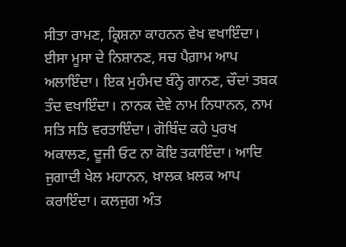ਸੀਤਾ ਰਾਮਣ, ਕ੍ਰਿਸ਼ਨਾ ਕਾਹਨਨ ਵੇਖ ਵਖਾਇੰਦਾ। ਈਸਾ ਮੂਸਾ ਦੇ ਨਿਸ਼ਾਨਣ, ਸਚ ਪੈਗ਼ਾਮ ਆਪ ਅਲਾਇੰਦਾ। ਇਕ ਮੁਹੰਮਦ ਬੰਨ੍ਹੇ ਗਾਨਣ, ਚੌਦਾਂ ਤਬਕ ਤੰਦ ਵਖਾਇੰਦਾ। ਨਾਨਕ ਦੇਵੇ ਨਾਮ ਨਿਧਾਨਨ, ਨਾਮ ਸਤਿ ਸਤਿ ਵਰਤਾਇੰਦਾ। ਗੋਬਿੰਦ ਕਹੇ ਪੁਰਖ ਅਕਾਲਣ, ਦੂਜੀ ਓਟ ਨਾ ਕੋਇ ਤਕਾਇੰਦਾ। ਆਦਿ ਜੁਗਾਦੀ ਖੇਲ ਮਹਾਨਨ, ਖ਼ਾਲਕ ਖ਼ਲਕ ਆਪ ਕਰਾਇੰਦਾ। ਕਲਜੁਗ ਅੰਤ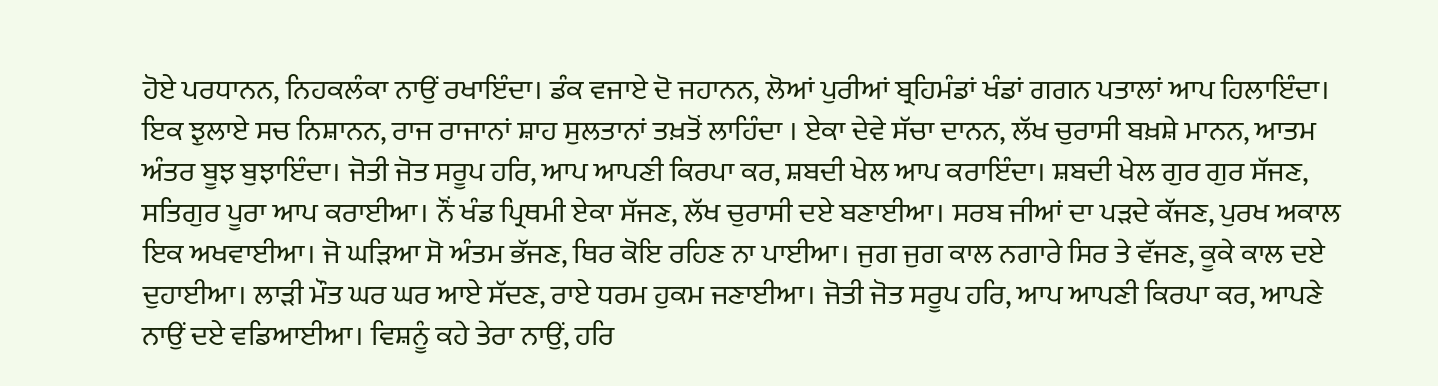ਹੋਏ ਪਰਧਾਨਨ, ਨਿਹਕਲੰਕਾ ਨਾਉਂ ਰਖਾਇੰਦਾ। ਡੰਕ ਵਜਾਏ ਦੋ ਜਹਾਨਨ, ਲੋਆਂ ਪੁਰੀਆਂ ਬ੍ਰਹਿਮੰਡਾਂ ਖੰਡਾਂ ਗਗਨ ਪਤਾਲਾਂ ਆਪ ਹਿਲਾਇੰਦਾ। ਇਕ ਝੁਲਾਏ ਸਚ ਨਿਸ਼ਾਨਨ, ਰਾਜ ਰਾਜਾਨਾਂ ਸ਼ਾਹ ਸੁਲਤਾਨਾਂ ਤਖ਼ਤੋਂ ਲਾਹਿੰਦਾ । ਏਕਾ ਦੇਵੇ ਸੱਚਾ ਦਾਨਨ, ਲੱਖ ਚੁਰਾਸੀ ਬਖ਼ਸ਼ੇ ਮਾਨਨ, ਆਤਮ ਅੰਤਰ ਬੂਝ ਬੁਝਾਇੰਦਾ। ਜੋਤੀ ਜੋਤ ਸਰੂਪ ਹਰਿ, ਆਪ ਆਪਣੀ ਕਿਰਪਾ ਕਰ, ਸ਼ਬਦੀ ਖੇਲ ਆਪ ਕਰਾਇੰਦਾ। ਸ਼ਬਦੀ ਖੇਲ ਗੁਰ ਗੁਰ ਸੱਜਣ, ਸਤਿਗੁਰ ਪੂਰਾ ਆਪ ਕਰਾਈਆ। ਨੌਂ ਖੰਡ ਪ੍ਰਿਥਮੀ ਏਕਾ ਸੱਜਣ, ਲੱਖ ਚੁਰਾਸੀ ਦਏ ਬਣਾਈਆ। ਸਰਬ ਜੀਆਂ ਦਾ ਪੜਦੇ ਕੱਜਣ, ਪੁਰਖ ਅਕਾਲ ਇਕ ਅਖਵਾਈਆ। ਜੋ ਘੜਿਆ ਸੋ ਅੰਤਮ ਭੱਜਣ, ਥਿਰ ਕੋਇ ਰਹਿਣ ਨਾ ਪਾਈਆ। ਜੁਗ ਜੁਗ ਕਾਲ ਨਗਾਰੇ ਸਿਰ ਤੇ ਵੱਜਣ, ਕੂਕੇ ਕਾਲ ਦਏ ਦੁਹਾਈਆ। ਲਾੜੀ ਮੌਤ ਘਰ ਘਰ ਆਏ ਸੱਦਣ, ਰਾਏ ਧਰਮ ਹੁਕਮ ਜਣਾਈਆ। ਜੋਤੀ ਜੋਤ ਸਰੂਪ ਹਰਿ, ਆਪ ਆਪਣੀ ਕਿਰਪਾ ਕਰ, ਆਪਣੇ ਨਾਉਂ ਦਏ ਵਡਿਆਈਆ। ਵਿਸ਼ਨੂੰ ਕਹੇ ਤੇਰਾ ਨਾਉਂ, ਹਰਿ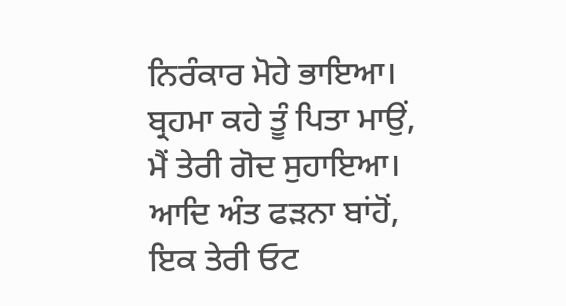ਨਿਰੰਕਾਰ ਮੋਹੇ ਭਾਇਆ। ਬ੍ਰਹਮਾ ਕਹੇ ਤੂੰ ਪਿਤਾ ਮਾਉਂ, ਮੈਂ ਤੇਰੀ ਗੋਦ ਸੁਹਾਇਆ। ਆਦਿ ਅੰਤ ਫੜਨਾ ਬਾਂਹੋਂ, ਇਕ ਤੇਰੀ ਓਟ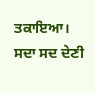ਤਕਾਇਆ। ਸਦਾ ਸਦ ਦੇਣੀ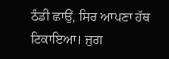ਠੰਡੀ ਛਾਉਂ, ਸਿਰ ਆਪਣਾ ਹੱਥ ਟਿਕਾਇਆ। ਜੁਗ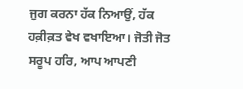ਜੁਗ ਕਰਨਾ ਹੱਕ ਨਿਆਉਂ, ਹੱਕ ਹਕ਼ੀਕ਼ਤ ਵੇਖ ਵਖਾਇਆ। ਜੋਤੀ ਜੋਤ ਸਰੂਪ ਹਰਿ, ਆਪ ਆਪਣੀ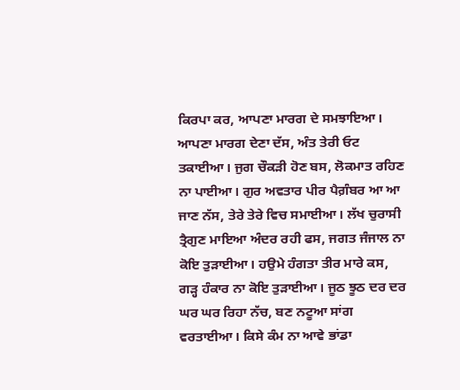ਕਿਰਪਾ ਕਰ, ਆਪਣਾ ਮਾਰਗ ਦੇ ਸਮਝਾਇਆ। ਆਪਣਾ ਮਾਰਗ ਦੇਣਾ ਦੱਸ, ਅੰਤ ਤੇਰੀ ਓਟ ਤਕਾਈਆ। ਜੁਗ ਚੌਕੜੀ ਹੋਣ ਬਸ, ਲੋਕਮਾਤ ਰਹਿਣ ਨਾ ਪਾਈਆ। ਗੁਰ ਅਵਤਾਰ ਪੀਰ ਪੈਗ਼ੰਬਰ ਆ ਆ ਜਾਣ ਨੱਸ, ਤੇਰੇ ਤੇਰੇ ਵਿਚ ਸਮਾਈਆ। ਲੱਖ ਚੁਰਾਸੀ ਤ੍ਰੈਗੁਣ ਮਾਇਆ ਅੰਦਰ ਰਹੀ ਫਸ, ਜਗਤ ਜੰਜਾਲ ਨਾ ਕੋਇ ਤੁੜਾਈਆ। ਹਉਮੇ ਹੰਗਤਾ ਤੀਰ ਮਾਰੇ ਕਸ, ਗੜ੍ਹ ਹੰਕਾਰ ਨਾ ਕੋਇ ਤੁੜਾਈਆ। ਜੂਠ ਝੂਠ ਦਰ ਦਰ ਘਰ ਘਰ ਰਿਹਾ ਨੱਚ, ਬਣ ਨਟੂਆ ਸਾਂਗ ਵਰਤਾਈਆ। ਕਿਸੇ ਕੰਮ ਨਾ ਆਵੇ ਭਾਂਡਾ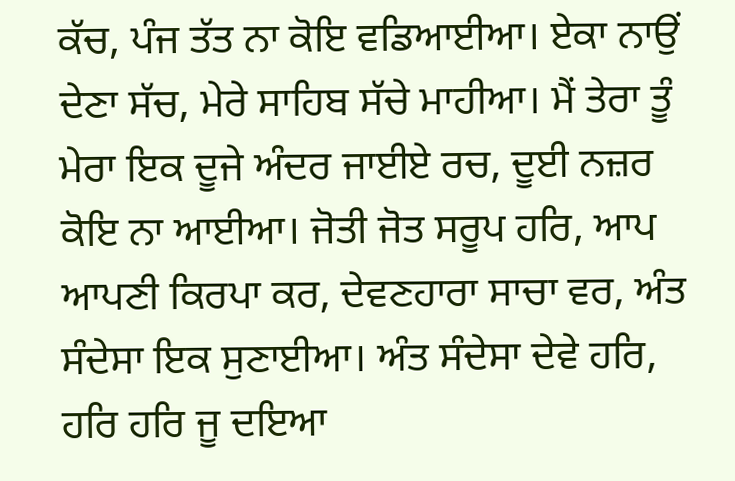ਕੱਚ, ਪੰਜ ਤੱਤ ਨਾ ਕੋਇ ਵਡਿਆਈਆ। ਏਕਾ ਨਾਉਂ ਦੇਣਾ ਸੱਚ, ਮੇਰੇ ਸਾਹਿਬ ਸੱਚੇ ਮਾਹੀਆ। ਮੈਂ ਤੇਰਾ ਤੂੰ ਮੇਰਾ ਇਕ ਦੂਜੇ ਅੰਦਰ ਜਾਈਏ ਰਚ, ਦੂਈ ਨਜ਼ਰ ਕੋਇ ਨਾ ਆਈਆ। ਜੋਤੀ ਜੋਤ ਸਰੂਪ ਹਰਿ, ਆਪ ਆਪਣੀ ਕਿਰਪਾ ਕਰ, ਦੇਵਣਹਾਰਾ ਸਾਚਾ ਵਰ, ਅੰਤ ਸੰਦੇਸਾ ਇਕ ਸੁਣਾਈਆ। ਅੰਤ ਸੰਦੇਸਾ ਦੇਵੇ ਹਰਿ, ਹਰਿ ਹਰਿ ਜੂ ਦਇਆ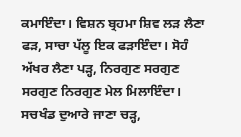ਕਮਾਇੰਦਾ। ਵਿਸ਼ਨ ਬ੍ਰਹਮਾ ਸ਼ਿਵ ਲੜ ਲੈਣਾ ਫੜ, ਸਾਚਾ ਪੱਲੂ ਇਕ ਫੜਾਇੰਦਾ। ਸੋਹੰ ਅੱਖਰ ਲੈਣਾ ਪੜ੍ਹ, ਨਿਰਗੁਣ ਸਰਗੁਣ ਸਰਗੁਣ ਨਿਰਗੁਣ ਮੇਲ ਮਿਲਾਇੰਦਾ। ਸਚਖੰਡ ਦੁਆਰੇ ਜਾਣਾ ਚੜ੍ਹ,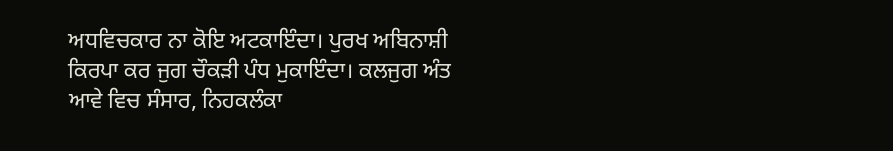ਅਧਵਿਚਕਾਰ ਨਾ ਕੋਇ ਅਟਕਾਇੰਦਾ। ਪੁਰਖ ਅਬਿਨਾਸ਼ੀ ਕਿਰਪਾ ਕਰ ਜੁਗ ਚੌਕੜੀ ਪੰਧ ਮੁਕਾਇੰਦਾ। ਕਲਜੁਗ ਅੰਤ ਆਵੇ ਵਿਚ ਸੰਸਾਰ, ਨਿਹਕਲੰਕਾ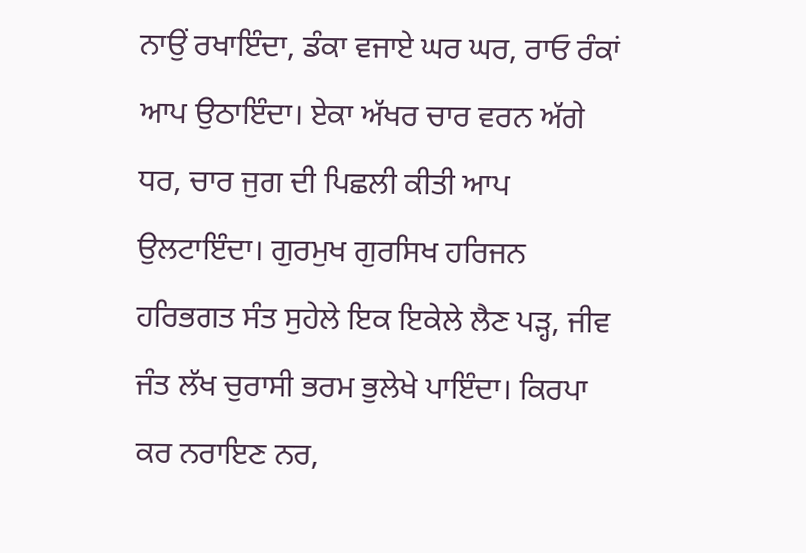ਨਾਉਂ ਰਖਾਇੰਦਾ, ਡੰਕਾ ਵਜਾਏ ਘਰ ਘਰ, ਰਾਓ ਰੰਕਾਂ ਆਪ ਉਠਾਇੰਦਾ। ਏਕਾ ਅੱਖਰ ਚਾਰ ਵਰਨ ਅੱਗੇ ਧਰ, ਚਾਰ ਜੁਗ ਦੀ ਪਿਛਲੀ ਕੀਤੀ ਆਪ ਉਲਟਾਇੰਦਾ। ਗੁਰਮੁਖ ਗੁਰਸਿਖ ਹਰਿਜਨ ਹਰਿਭਗਤ ਸੰਤ ਸੁਹੇਲੇ ਇਕ ਇਕੇਲੇ ਲੈਣ ਪੜ੍ਹ, ਜੀਵ ਜੰਤ ਲੱਖ ਚੁਰਾਸੀ ਭਰਮ ਭੁਲੇਖੇ ਪਾਇੰਦਾ। ਕਿਰਪਾ ਕਰ ਨਰਾਇਣ ਨਰ,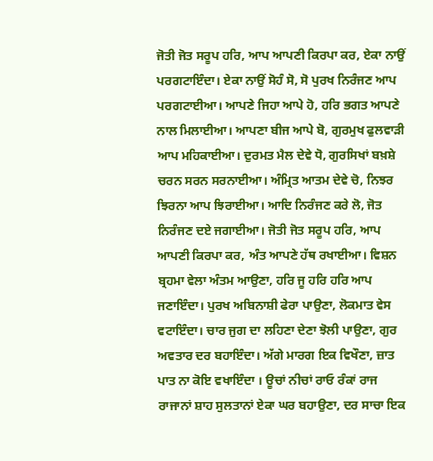ਜੋਤੀ ਜੋਤ ਸਰੂਪ ਹਰਿ, ਆਪ ਆਪਣੀ ਕਿਰਪਾ ਕਰ, ਏਕਾ ਨਾਉਂ ਪਰਗਟਾਇੰਦਾ। ਏਕਾ ਨਾਉਂ ਸੋਹੰ ਸੋ, ਸੋ ਪੁਰਖ ਨਿਰੰਜਣ ਆਪ ਪਰਗਟਾਈਆ। ਆਪਣੇ ਜਿਹਾ ਆਪੇ ਹੋ, ਹਰਿ ਭਗਤ ਆਪਣੇ ਨਾਲ ਮਿਲਾਈਆ। ਆਪਣਾ ਬੀਜ ਆਪੇ ਬੋ, ਗੁਰਮੁਖ ਫੁਲਵਾੜੀ ਆਪ ਮਹਿਕਾਈਆ। ਦੁਰਮਤ ਮੈਲ ਦੇਵੇ ਧੋ, ਗੁਰਸਿਖਾਂ ਬਖ਼ਸ਼ੇ ਚਰਨ ਸਰਨ ਸਰਨਾਈਆ। ਅੰਮ੍ਰਿਤ ਆਤਮ ਦੇਵੇ ਚੋ, ਨਿਝਰ ਝਿਰਨਾ ਆਪ ਝਿਰਾਈਆ। ਆਦਿ ਨਿਰੰਜਣ ਕਰੇ ਲੋ, ਜੋਤ ਨਿਰੰਜਣ ਦਏ ਜਗਾਈਆ। ਜੋਤੀ ਜੋਤ ਸਰੂਪ ਹਰਿ, ਆਪ ਆਪਣੀ ਕਿਰਪਾ ਕਰ, ਅੰਤ ਆਪਣੇ ਹੱਥ ਰਖਾਈਆ। ਵਿਸ਼ਨ ਬ੍ਰਹਮਾ ਵੇਲਾ ਅੰਤਮ ਆਉਣਾ, ਹਰਿ ਜੂ ਹਰਿ ਹਰਿ ਆਪ ਜਣਾਇੰਦਾ। ਪੁਰਖ ਅਬਿਨਾਸ਼ੀ ਫੇਰਾ ਪਾਉਣਾ, ਲੋਕਮਾਤ ਵੇਸ ਵਟਾਇੰਦਾ। ਚਾਰ ਜੁਗ ਦਾ ਲਹਿਣਾ ਦੇਣਾ ਝੋਲੀ ਪਾਉਣਾ, ਗੁਰ ਅਵਤਾਰ ਦਰ ਬਹਾਇੰਦਾ। ਅੱਗੇ ਮਾਰਗ ਇਕ ਵਿਖੌਣਾ, ਜ਼ਾਤ ਪਾਤ ਨਾ ਕੋਇ ਵਖਾਇੰਦਾ । ਊਚਾਂ ਨੀਚਾਂ ਰਾਓ ਰੰਕਾਂ ਰਾਜ ਰਾਜਾਨਾਂ ਸ਼ਾਹ ਸੁਲਤਾਨਾਂ ਏਕਾ ਘਰ ਬਹਾਉਣਾ, ਦਰ ਸਾਚਾ ਇਕ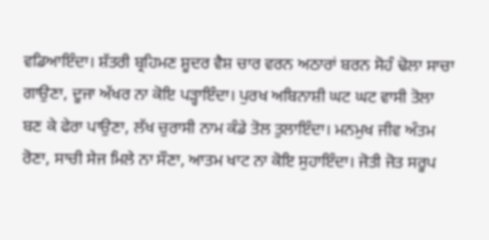ਵਡਿਆਇੰਦਾ। ਸ਼ੱਤਰੀ ਬ੍ਰਹਿਮਣ ਸ਼ੂਦਰ ਵੈਸ਼ ਚਾਰ ਵਰਨ ਅਠਾਰਾਂ ਬਰਨ ਸੋਹੰ ਢੋਲਾ ਸਾਚਾ ਗਾਉਣਾ, ਦੂਜਾ ਅੱਖਰ ਨਾ ਕੋਇ ਪੜ੍ਹਾਇੰਦਾ। ਪੁਰਖ ਅਬਿਨਾਸ਼ੀ ਘਟ ਘਟ ਵਾਸੀ ਤੋਲਾ ਬਣ ਕੇ ਫੇਰਾ ਪਾਉਣਾ, ਲੱਖ ਚੁਰਾਸੀ ਨਾਮ ਕੰਡੇ ਤੋਲ ਤੁਲਾਇੰਦਾ। ਮਨਮੁਖ ਜੀਵ ਅੰਤਮ ਰੋਣਾ, ਸਾਚੀ ਸੇਜ ਮਿਲੇ ਨਾ ਸੌਣਾ, ਆਤਮ ਖਾਟ ਨਾ ਕੋਇ ਸੁਹਾਇੰਦਾ। ਜੋਤੀ ਜੋਤ ਸਰੂਪ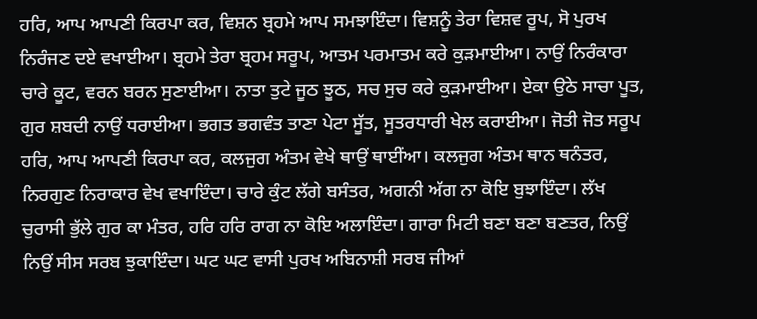ਹਰਿ, ਆਪ ਆਪਣੀ ਕਿਰਪਾ ਕਰ, ਵਿਸ਼ਨ ਬ੍ਰਹਮੇ ਆਪ ਸਮਝਾਇੰਦਾ। ਵਿਸ਼ਨੂੰ ਤੇਰਾ ਵਿਸ਼ਵ ਰੂਪ, ਸੋ ਪੁਰਖ ਨਿਰੰਜਣ ਦਏ ਵਖਾਈਆ। ਬ੍ਰਹਮੇ ਤੇਰਾ ਬ੍ਰਹਮ ਸਰੂਪ, ਆਤਮ ਪਰਮਾਤਮ ਕਰੇ ਕੁੜਮਾਈਆ। ਨਾਉਂ ਨਿਰੰਕਾਰਾ ਚਾਰੇ ਕੂਟ, ਵਰਨ ਬਰਨ ਸੁਣਾਈਆ। ਨਾਤਾ ਤੁਟੇ ਜੂਠ ਝੂਠ, ਸਚ ਸੁਚ ਕਰੇ ਕੁੜਮਾਈਆ। ਏਕਾ ਉਠੇ ਸਾਚਾ ਪੂਤ, ਗੁਰ ਸ਼ਬਦੀ ਨਾਉਂ ਧਰਾਈਆ। ਭਗਤ ਭਗਵੰਤ ਤਾਣਾ ਪੇਟਾ ਸੂੱਤ, ਸੂਤਰਧਾਰੀ ਖੇਲ ਕਰਾਈਆ। ਜੋਤੀ ਜੋਤ ਸਰੂਪ ਹਰਿ, ਆਪ ਆਪਣੀ ਕਿਰਪਾ ਕਰ, ਕਲਜੁਗ ਅੰਤਮ ਵੇਖੇ ਥਾਉਂ ਥਾਈਂਆ। ਕਲਜੁਗ ਅੰਤਮ ਥਾਨ ਥਨੰਤਰ, ਨਿਰਗੁਣ ਨਿਰਾਕਾਰ ਵੇਖ ਵਖਾਇੰਦਾ। ਚਾਰੇ ਕੁੰਟ ਲੱਗੇ ਬਸੰਤਰ, ਅਗਨੀ ਅੱਗ ਨਾ ਕੋਇ ਬੁਝਾਇੰਦਾ। ਲੱਖ ਚੁਰਾਸੀ ਭੁੱਲੇ ਗੁਰ ਕਾ ਮੰਤਰ, ਹਰਿ ਹਰਿ ਰਾਗ ਨਾ ਕੋਇ ਅਲਾਇੰਦਾ। ਗਾਰਾ ਮਿਟੀ ਬਣਾ ਬਣਾ ਬਣਤਰ, ਨਿਉਂ ਨਿਉਂ ਸੀਸ ਸਰਬ ਝੁਕਾਇੰਦਾ। ਘਟ ਘਟ ਵਾਸੀ ਪੁਰਖ ਅਬਿਨਾਸ਼ੀ ਸਰਬ ਜੀਆਂ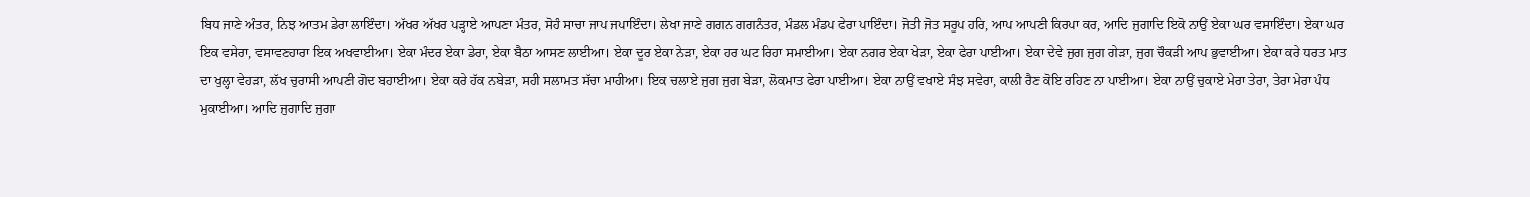ਬਿਧ ਜਾਣੇ ਅੰਤਰ, ਨਿਝ ਆਤਮ ਡੇਰਾ ਲਾਇੰਦਾ। ਅੱਖਰ ਅੱਖਰ ਪੜ੍ਹਾਏ ਆਪਣਾ ਮੰਤਰ, ਸੋਹੰ ਸਾਚਾ ਜਾਪ ਜਪਾਇੰਦਾ। ਲੇਖਾ ਜਾਣੇ ਗਗਨ ਗਗਨੰਤਰ, ਮੰਡਲ ਮੰਡਪ ਫੇਰਾ ਪਾਇੰਦਾ। ਜੋਤੀ ਜੋਤ ਸਰੂਪ ਹਰਿ, ਆਪ ਆਪਣੀ ਕਿਰਪਾ ਕਰ, ਆਦਿ ਜੁਗਾਦਿ ਇਕੋ ਨਾਉਂ ਏਕਾ ਘਰ ਵਸਾਇੰਦਾ। ਏਕਾ ਘਰ ਇਕ ਵਸੇਰਾ, ਵਸਾਵਣਹਾਰਾ ਇਕ ਅਖਵਾਈਆ। ਏਕਾ ਮੰਦਰ ਏਕਾ ਡੇਰਾ, ਏਕਾ ਬੈਠਾ ਆਸਣ ਲਾਈਆ। ਏਕਾ ਦੂਰ ਏਕਾ ਨੇੜਾ, ਏਕਾ ਹਰ ਘਟ ਰਿਹਾ ਸਮਾਈਆ। ਏਕਾ ਨਗਰ ਏਕਾ ਖੇੜਾ, ਏਕਾ ਫੇਰਾ ਪਾਈਆ। ਏਕਾ ਦੇਵੇ ਜੁਗ ਜੁਗ ਗੇੜਾ, ਜੁਗ ਚੌਕੜੀ ਆਪ ਭੁਵਾਈਆ। ਏਕਾ ਕਰੇ ਧਰਤ ਮਾਤ ਦਾ ਖੁਲ੍ਹਾ ਵੇਹੜਾ, ਲੱਖ ਚੁਰਾਸੀ ਆਪਣੀ ਗੋਦ ਬਹਾਈਆ। ਏਕਾ ਕਰੇ ਹੱਕ ਨਬੇੜਾ, ਸਹੀ ਸਲਾਮਤ ਸੱਚਾ ਮਾਹੀਆ। ਇਕ ਚਲਾਏ ਜੁਗ ਜੁਗ ਬੇੜਾ, ਲੋਕਮਾਤ ਫੇਰਾ ਪਾਈਆ। ਏਕਾ ਨਾਉਂ ਵਖਾਏ ਸੰਝ ਸਵੇਰਾ, ਕਾਲੀ ਰੈਣ ਕੋਇ ਰਹਿਣ ਨਾ ਪਾਈਆ। ਏਕਾ ਨਾਉਂ ਚੁਕਾਏ ਮੇਰਾ ਤੇਰਾ, ਤੇਰਾ ਮੇਰਾ ਪੰਧ ਮੁਕਾਈਆ। ਆਦਿ ਜੁਗਾਦਿ ਜੁਗਾ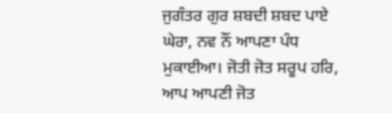ਜੁਗੰਤਰ ਗੁਰ ਸ਼ਬਦੀ ਸ਼ਬਦ ਪਾਏ ਘੇਰਾ, ਨਵ ਨੌਂ ਆਪਣਾ ਪੰਧ ਮੁਕਾਈਆ। ਜੋਤੀ ਜੋਤ ਸਰੂਪ ਹਰਿ, ਆਪ ਆਪਣੀ ਜੋਤ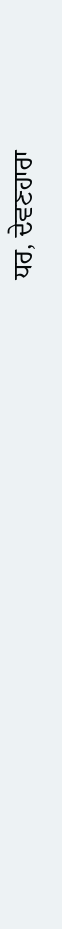ਧਰ, ਦੇਵਣਹਾਰਾ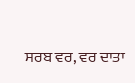ਸਰਬ ਵਰ, ਵਰ ਦਾਤਾ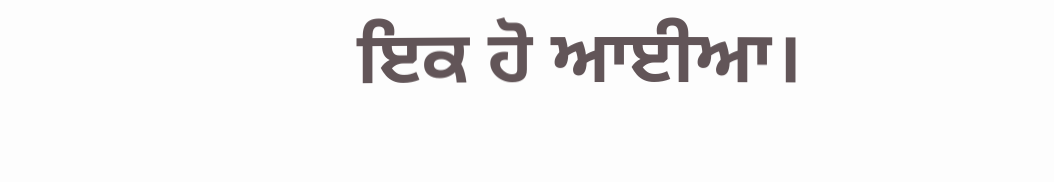ਇਕ ਹੋ ਆਈਆ।